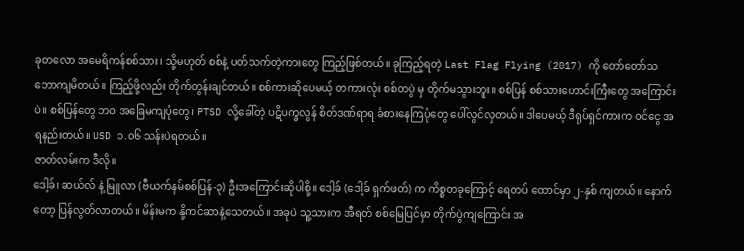ခုတလော အမေရိကန်စစ်သား၊ သို့မဟုတ် စစ်နဲ့ ပတ်သက်တဲ့ကားတွေ ကြည့်ဖြစ်တယ်။ ခုကြည့်ရတဲ့ Last Flag Flying (2017) ကို တော်တော်သဘောကျမိတယ်။ ကြည့်ဖို့လည်း တိုက်တွန်းချင်တယ်။ စစ်ကားဆိုပေမယ့် တကားလုံး စစ်တပွဲ မှ တိုက်မသွားဘူး။ စစ်ပြန် စစ်သားဟောင်းကြီးတွေ အကြောင်းပဲ။ စစ်ပြန်တွေ ဘဝ အခြေမကျပုံတွေ၊ PTSD လို့ခေါ်တဲ့ ပဋိပက္ခလွန် စိတ်ဒဏ်ရာရ ခံစားနေကြပုံတွေ ပေါ်လွင်လှတယ်။ ဒါပေမယ့် ဒီရုပ်ရှင်ကားက ဝင်ငွေ အရနည်းတယ်။ USD ၁.၀၆ သန်းပဲရတယ်။
ဇာတ်လမ်းက ဒီလို။
ဒေါ့ခ်၊ ဆယ်လ် နဲ့ မြူလာ (ဗီယက်နမ်စစ်ပြန်-၃) ဦးအကြောင်းဆိုပါစို့။ ဒေါ့ခ် (ဒေါ့ခ် ရှက်ဖတ်) က ကိစ္စတခုကြောင့် ရေတပ် ထောင်မှာ ၂-နှစ် ကျတယ်။ နောက်တော့ ပြန်လွတ်လာတယ်။ မိန်းမက နို့ကင်ဆာနဲ့သေတယ်။ အခုပဲ သူ့သားက အီရတ် စစ်မြေပြင်မှာ တိုက်ပွဲကျကြောင်း အ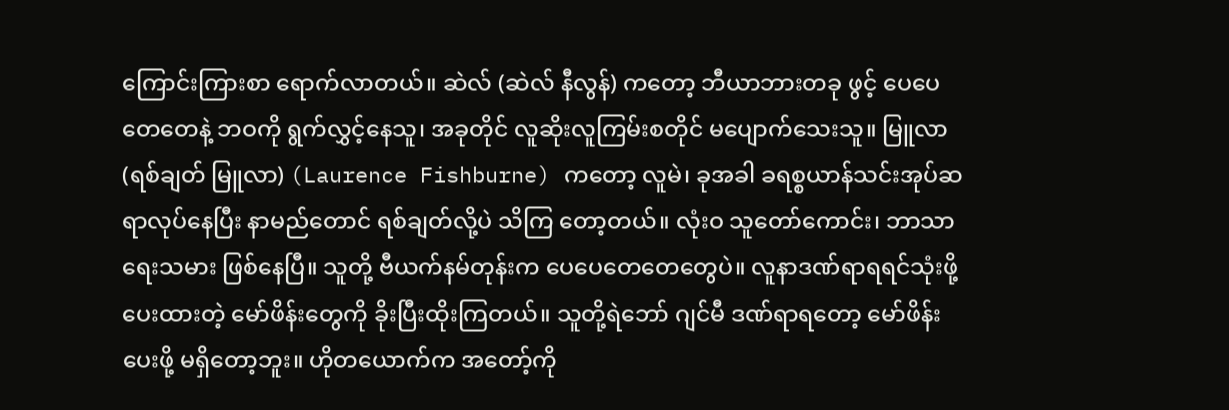ကြောင်းကြားစာ ရောက်လာတယ်။ ဆဲလ် (ဆဲလ် နီလွန်) ကတော့ ဘီယာဘားတခု ဖွင့် ပေပေတေတေနဲ့ ဘဝကို ရွက်လွှင့်နေသူ၊ အခုတိုင် လူဆိုးလူကြမ်းစတိုင် မပျောက်သေးသူ။ မြူလာ (ရစ်ချတ် မြူလာ) (Laurence Fishburne) ကတော့ လူမဲ၊ ခုအခါ ခရစ္စယာန်သင်းအုပ်ဆရာလုပ်နေပြီး နာမည်တောင် ရစ်ချတ်လို့ပဲ သိကြ တော့တယ်။ လုံးဝ သူတော်ကောင်း၊ ဘာသာရေးသမား ဖြစ်နေပြီ။ သူတို့ ဗီယက်နမ်တုန်းက ပေပေတေတေတွေပဲ။ လူနာဒဏ်ရာရရင်သုံးဖို့ ပေးထားတဲ့ မော်ဖိန်းတွေကို ခိုးပြီးထိုးကြတယ်။ သူတို့ရဲဘော် ဂျင်မီ ဒဏ်ရာရတော့ မော်ဖိန်းပေးဖို့ မရှိတော့ဘူး။ ဟိုတယောက်က အတော့်ကို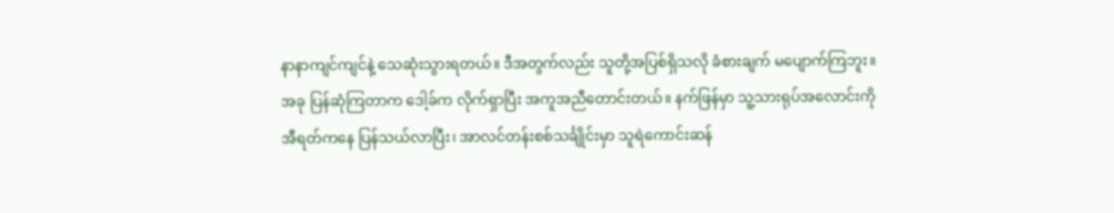နာနာကျင်ကျင်နဲ့ သေဆုံးသွားရတယ်။ ဒီအတွက်လည်း သူတို့အပြစ်ရှိသလို ခံစားချက် မပျောက်ကြဘူး။
အခု ပြန်ဆုံကြတာက ဒေါ့ခ်က လိုက်ရှာပြီး အကူအညီတောင်းတယ်။ နက်ဖြန်မှာ သူ့သားရုပ်အလောင်းကို အီရတ်ကနေ ပြန်သယ်လာပြီး၊ အာလင်တန်းစစ်သင်္ချိုင်းမှာ သူရဲကောင်းဆန်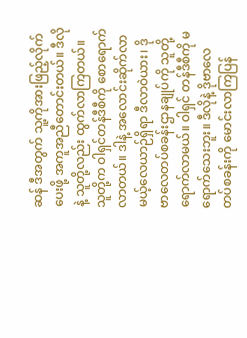ဆန် ဒီအတွက် သူ့ကိုအားဖြည့်လိုက် ပေးဖို့ အကူအညီတောင်းတယ်။ ဒီလိုနဲ့ သူတို့လည်း ထွက်လာကြတယ်။ သူတို့က ဝါရှင်တန်ဒီစီကို စောရောက်လာတယ်။ ဒါနဲ့ အလောင်းဆိုက်လာမယ့်လေယာဉ်ရှိရာ ဒီလာဝဲယား၊ ဒိုဗာလေတပ်စခန်းဌာနချုပ်ကို သူတို့ ရောက်လာမယ်။ ဝါရှင် တန်ဒီစီကို မရောက်သေးဘူး။ ဒီလိုနဲ့ ဒိုဗာလေတပ်စခန်းကို မောင်းလာကြပြန်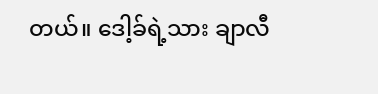တယ်။ ဒေါ့ခ်ရဲ့သား ချာလီ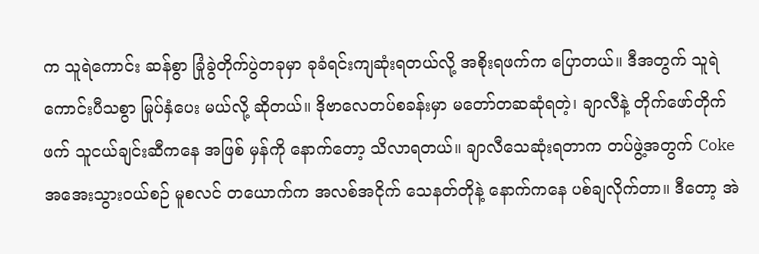က သူရဲကောင်း ဆန်စွာ ခြုံခွဲတိုက်ပွဲတခုမှာ ခုခံရင်းကျဆုံးရတယ်လို့ အစိုးရဖက်က ပြောတယ်။ ဒီအတွက် သူရဲကောင်းပီသစွာ မြုပ်နှံပေး မယ်လို့ ဆိုတယ်။ ဒိုဗာလေတပ်စခန်းမှာ မတော်တဆဆုံရတဲ့၊ ချာလီနဲ့ တိုက်ဖော်တိုက်ဖက် သူငယ်ချင်းဆီကနေ အဖြစ် မှန်ကို နောက်တော့ သိလာရတယ်။ ချာလီသေဆုံးရတာက တပ်ဖွဲ့အတွက် Coke အအေးသွားဝယ်စဉ် မူစလင် တယောက်က အလစ်အငိုက် သေနတ်တိုနဲ့ နောက်ကနေ ပစ်ချလိုက်တာ။ ဒီတော့ အဲ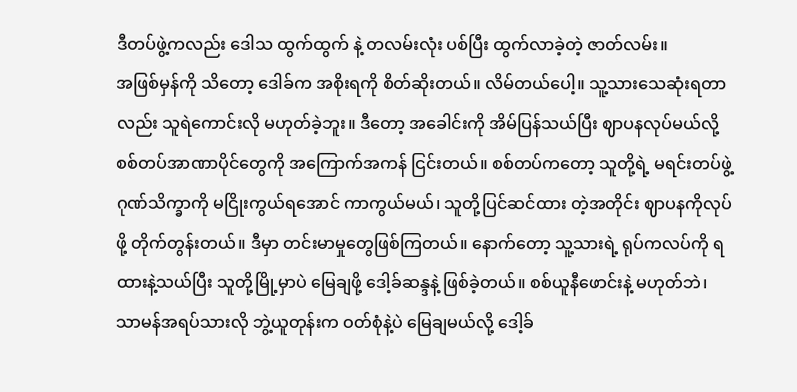ဒီတပ်ဖွဲ့ကလည်း ဒေါသ ထွက်ထွက် နဲ့ တလမ်းလုံး ပစ်ပြီး ထွက်လာခဲ့တဲ့ ဇာတ်လမ်း။
အဖြစ်မှန်ကို သိတော့ ဒေါခ်က အစိုးရကို စိတ်ဆိုးတယ်။ လိမ်တယ်ပေါ့။ သူ့သားသေဆုံးရတာလည်း သူရဲကောင်းလို မဟုတ်ခဲ့ဘူး။ ဒီတော့ အခေါင်းကို အိမ်ပြန်သယ်ပြီး ဈာပနလုပ်မယ်လို့ စစ်တပ်အာဏာပိုင်တွေကို အကြောက်အကန် ငြင်းတယ်။ စစ်တပ်ကတော့ သူတို့ရဲ့ မရင်းတပ်ဖွဲ့ဂုဏ်သိက္ခာကို မငြိုးကွယ်ရအောင် ကာကွယ်မယ်၊ သူတို့ပြင်ဆင်ထား တဲ့အတိုင်း ဈာပနကိုလုပ်ဖို့ တိုက်တွန်းတယ်။ ဒီမှာ တင်းမာမှုတွေဖြစ်ကြတယ်။ နောက်တော့ သူ့သားရဲ့ ရုပ်ကလပ်ကို ရထားနဲ့သယ်ပြီး သူတို့မြို့မှာပဲ မြေချဖို့ ဒေါ့ခ်ဆန္ဒနဲ့ ဖြစ်ခဲ့တယ်။ စစ်ယူနီဖောင်းနဲ့ မဟုတ်ဘဲ၊ သာမန်အရပ်သားလို ဘွဲ့ယူတုန်းက ဝတ်စုံနဲ့ပဲ မြေချမယ်လို့ ဒေါ့ခ်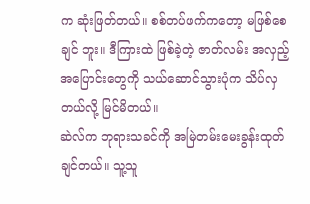က ဆုံးဖြတ်တယ်။ စစ်တပ်ဖက်ကတော့ မဖြစ်စေချင် ဘူး။ ဒီကြားထဲ ဖြစ်ခဲ့တဲ့ ဇာတ်လမ်း အလှည့်အပြောင်းတွေကို သယ်ဆောင်သွားပုံက သိပ်လှတယ်လို့ မြင်မိတယ်။
ဆဲလ်က ဘုရားသခင်ကို အမြဲတမ်းမေးခွန်းထုတ်ချင်တယ်။ သူ့သူ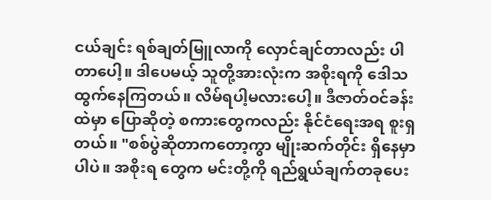ငယ်ချင်း ရစ်ချတ်မြူလာကို လှောင်ချင်တာလည်း ပါတာပေါ့။ ဒါပေမယ့် သူတို့အားလုံးက အစိုးရကို ဒေါသထွက်နေကြတယ်။ လိမ်ရပါ့မလားပေါ့။ ဒီဇာတ်ဝင်ခန်းထဲမှာ ပြောဆိုတဲ့ စကားတွေကလည်း နိုင်ငံရေးအရ စူးရှတယ်။ "စစ်ပွဲဆိုတာကတော့ကွာ မျိုးဆက်တိုင်း ရှိနေမှာပါပဲ။ အစိုးရ တွေက မင်းတို့ကို ရည်ရွယ်ချက်တခုပေး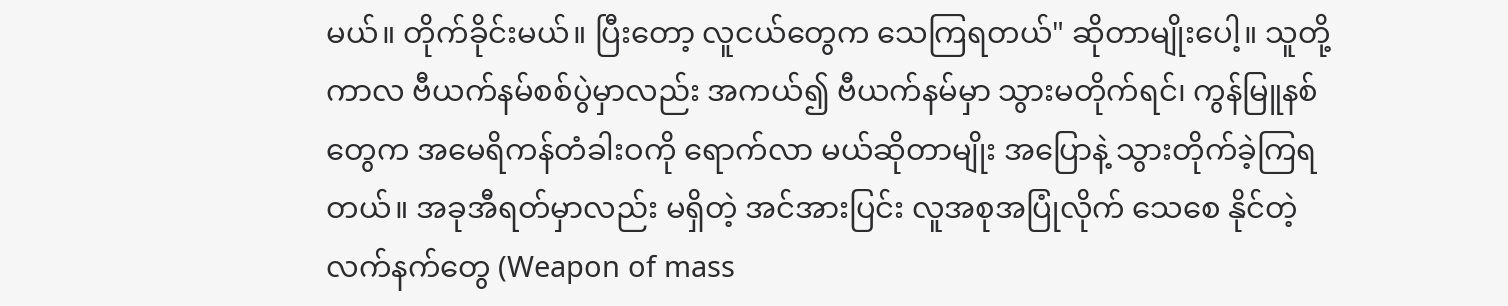မယ်။ တိုက်ခိုင်းမယ်။ ပြီးတော့ လူငယ်တွေက သေကြရတယ်" ဆိုတာမျိုးပေါ့။ သူတို့ကာလ ဗီယက်နမ်စစ်ပွဲမှာလည်း အကယ်၍ ဗီယက်နမ်မှာ သွားမတိုက်ရင်၊ ကွန်မြူနစ်တွေက အမေရိကန်တံခါးဝကို ရောက်လာ မယ်ဆိုတာမျိုး အပြောနဲ့ သွားတိုက်ခဲ့ကြရတယ်။ အခုအီရတ်မှာလည်း မရှိတဲ့ အင်အားပြင်း လူအစုအပြုံလိုက် သေစေ နိုင်တဲ့ လက်နက်တွေ (Weapon of mass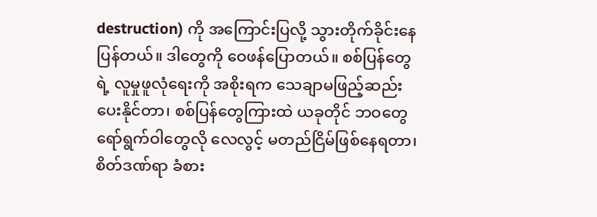destruction) ကို အကြောင်းပြလို့ သွားတိုက်ခိုင်းနေပြန်တယ်။ ဒါတွေကို ဝေဖန်ပြောတယ်။ စစ်ပြန်တွေရဲ့ လူမှုဖူလုံရေးကို အစိုးရက သေချာမဖြည့်ဆည်းပေးနိုင်တာ၊ စစ်ပြန်တွေကြားထဲ ယခုတိုင် ဘဝတွေ ရော်ရွက်ဝါတွေလို လေလွင့် မတည်ငြိမ်ဖြစ်နေရတာ၊ စိတ်ဒဏ်ရာ ခံစား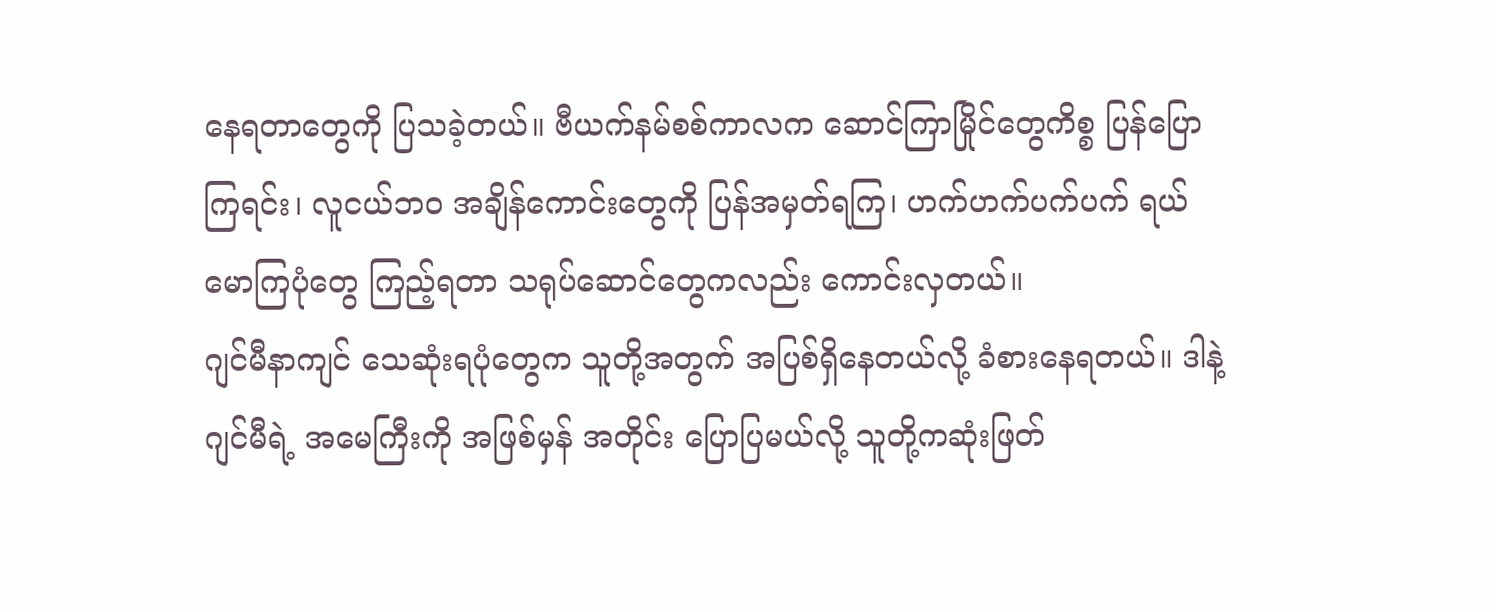နေရတာတွေကို ပြသခဲ့တယ်။ ဗီယက်နမ်စစ်ကာလက ဆောင်ကြာမြိုင်တွေကိစ္စ ပြန်ပြောကြရင်း၊ လူငယ်ဘဝ အချိန်ကောင်းတွေကို ပြန်အမှတ်ရကြ၊ ဟက်ဟက်ပက်ပက် ရယ်မောကြပုံတွေ ကြည့်ရတာ သရုပ်ဆောင်တွေကလည်း ကောင်းလှတယ်။
ဂျင်မီနာကျင် သေဆုံးရပုံတွေက သူတို့အတွက် အပြစ်ရှိနေတယ်လို့ ခံစားနေရတယ်။ ဒါနဲ့ ဂျင်မီရဲ့ အမေကြီးကို အဖြစ်မှန် အတိုင်း ပြောပြမယ်လို့ သူတို့ကဆုံးဖြတ်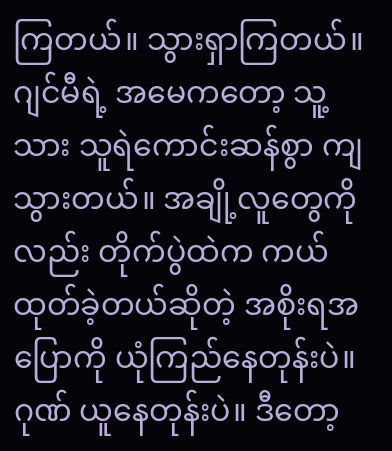ကြတယ်။ သွားရှာကြတယ်။ ဂျင်မီရဲ့ အမေကတော့ သူ့သား သူရဲကောင်းဆန်စွာ ကျသွားတယ်။ အချို့လူတွေကိုလည်း တိုက်ပွဲထဲက ကယ်ထုတ်ခဲ့တယ်ဆိုတဲ့ အစိုးရအပြောကို ယုံကြည်နေတုန်းပဲ။ ဂုဏ် ယူနေတုန်းပဲ။ ဒီတော့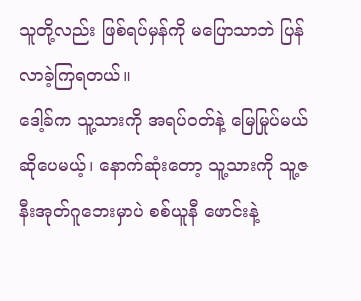သူတို့လည်း ဖြစ်ရပ်မှန်ကို မပြောသာဘဲ ပြန်လာခဲ့ကြရတယ်။
ဒေါ့ခ်က သူ့သားကို အရပ်ဝတ်နဲ့ မြေမြုပ်မယ်ဆိုပေမယ့်၊ နောက်ဆုံးတော့ သူ့သားကို သူ့ဇနီးအုတ်ဂူဘေးမှာပဲ စစ်ယူနီ ဖောင်းနဲ့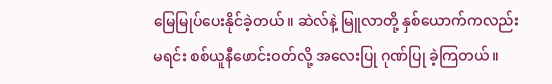မြေမြုပ်ပေးနိုင်ခဲ့တယ်။ ဆဲလ်နဲ့ မြူလာတို့ နှစ်ယောက်ကလည်း မရင်း စစ်ယူနီဖောင်းဝတ်လို့ အလေးပြု ဂုဏ်ပြု ခဲ့ကြတယ်။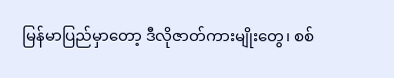မြန်မာပြည်မှာတော့ ဒီလိုဇာတ်ကားမျိုးတွေ၊ စစ်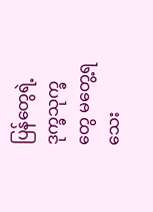ပြန်တွေရဲ့ ဒုက္ခသုက္ခတွေ မတွေ့ရသေး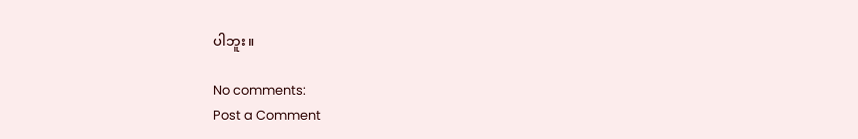ပါဘူး။

No comments:
Post a Comment